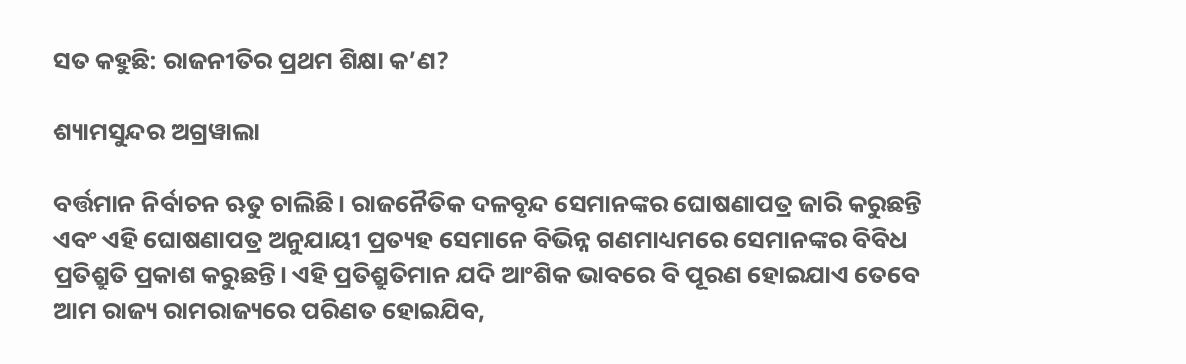ସତ କହୁଛି: ରାଜନୀତିର ପ୍ରଥମ ଶିକ୍ଷା କ’ଣ?

ଶ୍ୟାମସୁନ୍ଦର ଅଗ୍ରୱାଲା

ବର୍ତ୍ତମାନ ନିର୍ବାଚନ ଋତୁ ଚାଲିଛି। ରାଜନୈତିକ ଦଳବୃନ୍ଦ ସେମାନଙ୍କର ଘୋଷଣାପତ୍ର ଜାରି କରୁଛନ୍ତି ଏବଂ ଏହି ଘୋଷଣାପତ୍ର ଅନୁଯାୟୀ ପ୍ରତ୍ୟହ ସେମାନେ ବିଭିନ୍ନ ଗଣମାଧ୍ୟମରେ ସେମାନଙ୍କର ବିବିଧ ପ୍ରତିଶ୍ରୁତି ପ୍ରକାଶ କରୁଛନ୍ତି। ଏହି ପ୍ରତିଶ୍ରୁତିମାନ ଯଦି ଆଂଶିକ ଭାବରେ ବି ପୂରଣ ହୋଇଯାଏ ତେବେ ଆମ ରାଜ୍ୟ ରାମରାଜ୍ୟରେ ପରିଣତ ହୋଇଯିବ,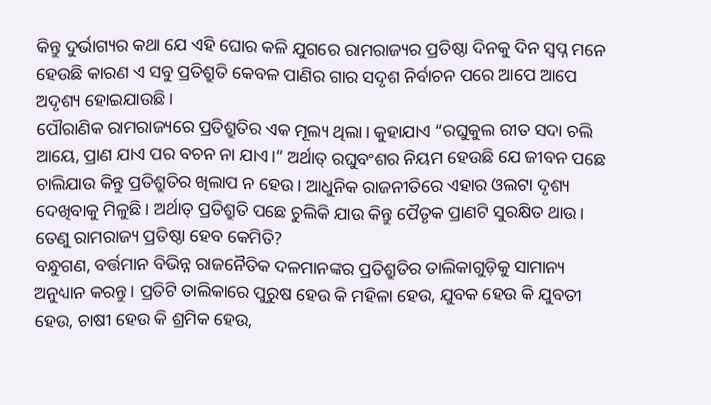କିନ୍ତୁ ଦୁର୍ଭାଗ୍ୟର କଥା ଯେ ଏହି ଘୋର କଳି ଯୁଗରେ ରାମରାଜ୍ୟର ପ୍ରତିଷ୍ଠା ଦିନକୁ ଦିନ ସ୍ୱପ୍ନ ମନେ ହେଉଛି କାରଣ ଏ ସବୁ ପ୍ରତିଶ୍ରୁତି କେବଳ ପାଣିର ଗାର ସଦୃଶ ନିର୍ବାଚନ ପରେ ଆପେ ଆପେ ଅଦୃଶ୍ୟ ହୋଇଯାଉଛି।
ପୌରାଣିକ ରାମରାଜ୍ୟରେ ପ୍ରତିଶ୍ରୁତିର ଏକ ମୂଲ୍ୟ ଥିଲା। କୁହାଯାଏ “ରଘୁକୁଲ ରୀତ ସଦା ଚଲି ଆୟେ, ପ୍ରାଣ ଯାଏ ପର ବଚନ ନା ଯାଏ।” ଅର୍ଥାତ୍‌ ରଘୁବଂଶର ନିୟମ ହେଉଛି ଯେ ଜୀବନ ପଛେ ଚାଲିଯାଉ କିନ୍ତୁ ପ୍ରତିଶ୍ରୁତିର ଖିଲାପ ନ ହେଉ। ଆଧୁନିକ ରାଜନୀତିରେ ଏହାର ଓଲଟା ଦୃଶ୍ୟ ଦେଖିବାକୁ ମିଳୁଛି। ଅର୍ଥାତ୍‌ ପ୍ରତିଶ୍ରୁତି ପଛେ ଚୁଲିକି ଯାଉ କିନ୍ତୁ ପୈତୃକ ପ୍ରାଣଟି ସୁରକ୍ଷିତ ଥାଉ। ତେଣୁ ରାମରାଜ୍ୟ ପ୍ରତିଷ୍ଠା ହେବ କେମିତି?
ବନ୍ଧୁଗଣ, ବର୍ତ୍ତମାନ ବିଭିନ୍ନ ରାଜନୈତିକ ଦଳମାନଙ୍କର ପ୍ରତିଶ୍ରୁତିର ତାଲିକାଗୁଡ଼ିକୁ ସାମାନ୍ୟ ଅନୁଧ୍ୟାନ କରନ୍ତୁ। ପ୍ରତିଟି ତାଲିକାରେ ପୁରୁଷ ହେଉ କି ମହିଳା ହେଉ, ଯୁବକ ହେଉ କି ଯୁବତୀ ହେଉ, ଚାଷୀ ହେଉ କି ଶ୍ରମିକ ହେଉ,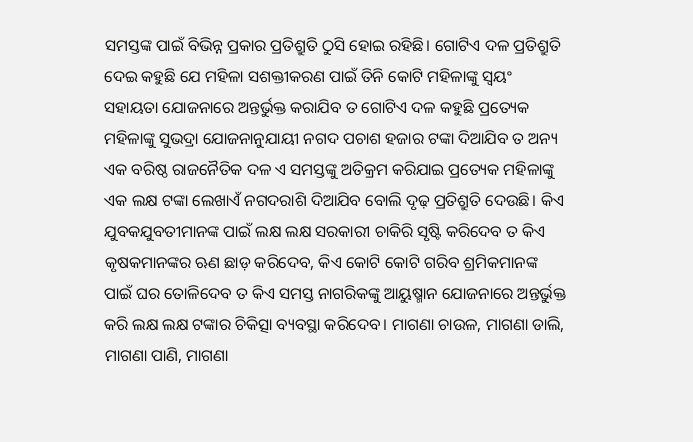ସମସ୍ତଙ୍କ ପାଇଁ ବିଭିନ୍ନ ପ୍ରକାର ପ୍ରତିଶ୍ରୁତି ଠୁସି ହୋଇ ରହିଛି। ଗୋଟିଏ ଦଳ ପ୍ରତିଶ୍ରୁତି ଦେଇ କହୁଛି ଯେ ମହିଳା ସଶକ୍ତୀକରଣ ପାଇଁ ତିନି କୋଟି ମହିଳାଙ୍କୁ ସ୍ୱୟଂ ସହାୟତା ଯୋଜନାରେ ଅନ୍ତର୍ଭୁକ୍ତ କରାଯିବ ତ ଗୋଟିଏ ଦଳ କହୁଛି ପ୍ରତ୍ୟେକ ମହିଳାଙ୍କୁ ସୁଭଦ୍ରା ଯୋଜନାନୁଯାୟୀ ନଗଦ ପଚାଶ ହଜାର ଟଙ୍କା ଦିଆଯିବ ତ ଅନ୍ୟ ଏକ ବରିଷ୍ଠ ରାଜନୈତିକ ଦଳ ଏ ସମସ୍ତଙ୍କୁ ଅତିକ୍ରମ କରିଯାଇ ପ୍ରତ୍ୟେକ ମହିଳାଙ୍କୁ ଏକ ଲକ୍ଷ ଟଙ୍କା ଲେଖାଏଁ ନଗଦରାଶି ଦିଆଯିବ ବୋଲି ଦୃଢ଼ ପ୍ରତିଶ୍ରୁତି ଦେଉଛି। କିଏ ଯୁବକଯୁବତୀମାନଙ୍କ ପାଇଁ ଲକ୍ଷ ଲକ୍ଷ ସରକାରୀ ଚାକିରି ସୃଷ୍ଟି କରିଦେବ ତ କିଏ କୃଷକମାନଙ୍କର ଋଣ ଛାଡ଼ କରିଦେବ, କିଏ କୋଟି କୋଟି ଗରିବ ଶ୍ରମିକମାନଙ୍କ ପାଇଁ ଘର ତୋଳିଦେବ ତ କିଏ ସମସ୍ତ ନାଗରିକଙ୍କୁ ଆୟୁଷ୍ମାନ ଯୋଜନାରେ ଅନ୍ତର୍ଭୁକ୍ତ କରି ଲକ୍ଷ ଲକ୍ଷ ଟଙ୍କାର ଚିକିତ୍ସା ବ୍ୟବସ୍ଥା କରିଦେବ। ମାଗଣା ଚାଉଳ, ମାଗଣା ଡାଲି, ମାଗଣା ପାଣି, ମାଗଣା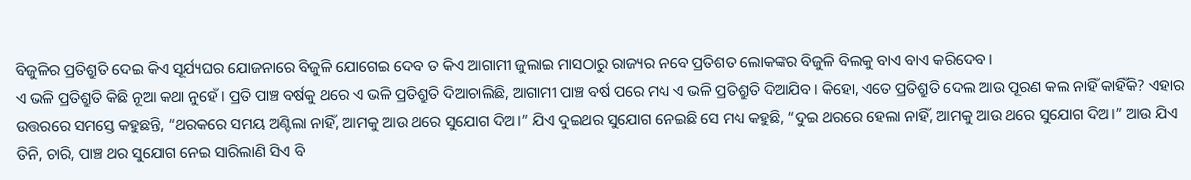ବିଜୁଳିର ପ୍ରତିଶ୍ରୁତି ଦେଇ କିଏ ସୂର୍ଯ୍ୟଘର ଯୋଜନାରେ ବିଜୁଳି ଯୋଗେଇ ଦେବ ତ କିଏ ଆଗାମୀ ଜୁଲାଇ ମାସଠାରୁ ରାଜ୍ୟର ନବେ ପ୍ରତିଶତ ଲୋକଙ୍କର ବିଜୁଳି ବିଲକୁ ବାଏ ବାଏ କରିଦେବ।
ଏ ଭଳି ପ୍ରତିଶ୍ରୁତି କିଛି ନୂଆ କଥା ନୁହେଁ। ପ୍ରତି ପାଞ୍ଚ ବର୍ଷକୁ ଥରେ ଏ ଭଳି ପ୍ରତିଶ୍ରୁତି ଦିଆଚାଲିଛି, ଆଗାମୀ ପାଞ୍ଚ ବର୍ଷ ପରେ ମଧ୍ୟ ଏ ଭଳି ପ୍ରତିଶ୍ରୁତି ଦିଆଯିବ। କିହୋ, ଏତେ ପ୍ରତିଶ୍ରୁତି ଦେଲ ଆଉ ପୂରଣ କଲ ନାହିଁ କାହିଁକି? ଏହାର ଉତ୍ତରରେ ସମସ୍ତେ କହୁଛନ୍ତି, “ଥରକରେ ସମୟ ଅଣ୍ଟିଲା ନାହିଁ, ଆମକୁ ଆଉ ଥରେ ସୁଯୋଗ ଦିଅ।” ଯିଏ ଦୁଇଥର ସୁଯୋଗ ନେଇଛି ସେ ମଧ୍ୟ କହୁଛି, “ଦୁଇ ଥରରେ ହେଲା ନାହିଁ, ଆମକୁ ଆଉ ଥରେ ସୁଯୋଗ ଦିଅ।” ଆଉ ଯିଏ ତିନି, ଚାରି, ପାଞ୍ଚ ଥର ସୁଯୋଗ ନେଇ ସାରିଲାଣି ସିଏ ବି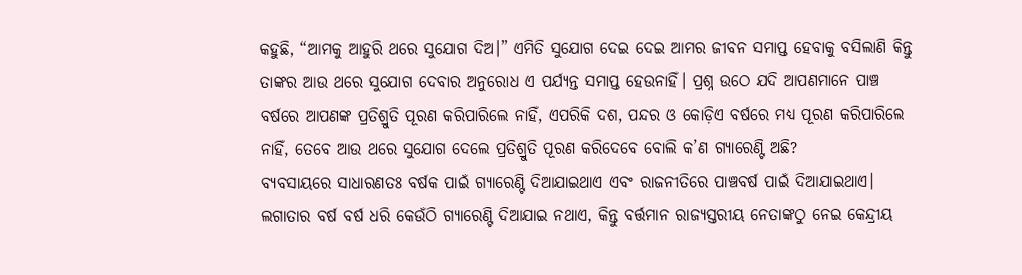କହୁଛି, “ଆମକୁ ଆହୁରି ଥରେ ସୁଯୋଗ ଦିଅ।” ଏମିତି ସୁଯୋଗ ଦେଇ ଦେଇ ଆମର ଜୀବନ ସମାପ୍ତ ହେବାକୁ ବସିଲାଣି କିନ୍ତୁ ତାଙ୍କର ଆଉ ଥରେ ସୁଯୋଗ ଦେବାର ଅନୁରୋଧ ଏ ପର୍ଯ୍ୟନ୍ତ ସମାପ୍ତ ହେଉନାହିଁ। ପ୍ରଶ୍ନ ଉଠେ ଯଦି ଆପଣମାନେ ପାଞ୍ଚ ବର୍ଷରେ ଆପଣଙ୍କ ପ୍ରତିଶ୍ରୁତି ପୂରଣ କରିପାରିଲେ ନାହିଁ, ଏପରିକି ଦଶ, ପନ୍ଦର ଓ କୋଡ଼ିଏ ବର୍ଷରେ ମଧ୍ୟ ପୂରଣ କରିପାରିଲେ ନାହିଁ, ତେବେ ଆଉ ଥରେ ସୁଯୋଗ ଦେଲେ ପ୍ରତିଶ୍ରୁତି ପୂରଣ କରିଦେବେ ବୋଲି କ’ଣ ଗ୍ୟାରେଣ୍ଟି ଅଛି?
ବ୍ୟବସାୟରେ ସାଧାରଣତଃ ବର୍ଷକ ପାଇଁ ଗ୍ୟାରେଣ୍ଟି ଦିଆଯାଇଥାଏ ଏବଂ ରାଜନୀତିରେ ପାଞ୍ଚବର୍ଷ ପାଇଁ ଦିଆଯାଇଥାଏ। ଲଗାତାର ବର୍ଷ ବର୍ଷ ଧରି କେଉଁଠି ଗ୍ୟାରେଣ୍ଟି ଦିଆଯାଇ ନଥାଏ, କିନ୍ତୁ ବର୍ତ୍ତମାନ ରାଜ୍ୟସ୍ତରୀୟ ନେତାଙ୍କଠୁ ନେଇ କେନ୍ଦ୍ରୀୟ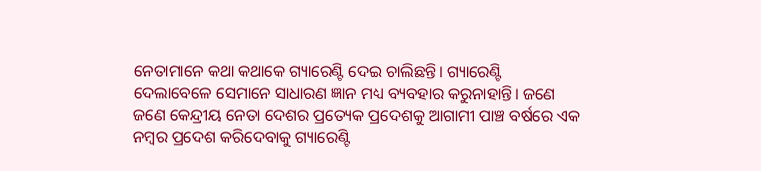ନେତାମାନେ କଥା କଥାକେ ଗ୍ୟାରେଣ୍ଟି ଦେଇ ଚାଲିଛନ୍ତି। ଗ୍ୟାରେଣ୍ଟି ଦେଲାବେଳେ ସେମାନେ ସାଧାରଣ ଜ୍ଞାନ ମଧ୍ୟ ବ୍ୟବହାର କରୁନାହାନ୍ତି। ଜଣେ ଜଣେ କେନ୍ଦ୍ରୀୟ ନେତା ଦେଶର ପ୍ରତ୍ୟେକ ପ୍ରଦେଶକୁ ଆଗାମୀ ପାଞ୍ଚ ବର୍ଷରେ ଏକ ନମ୍ବର ପ୍ରଦେଶ କରିଦେବାକୁ ଗ୍ୟାରେଣ୍ଟି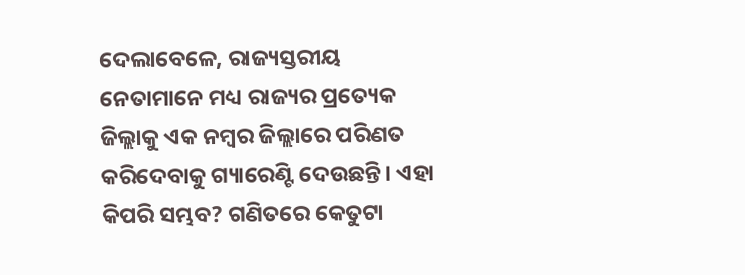ଦେଲାବେଳେ, ରାଜ୍ୟସ୍ତରୀୟ ନେତାମାନେ ମଧ୍ୟ ରାଜ୍ୟର ପ୍ରତ୍ୟେକ ଜିଲ୍ଲାକୁ ଏକ ନମ୍ବର ଜିଲ୍ଲାରେ ପରିଣତ କରିଦେବାକୁ ଗ୍ୟାରେଣ୍ଟି ଦେଉଛନ୍ତି। ଏହା କିପରି ସମ୍ଭବ? ଗଣିତରେ କେତୁଟା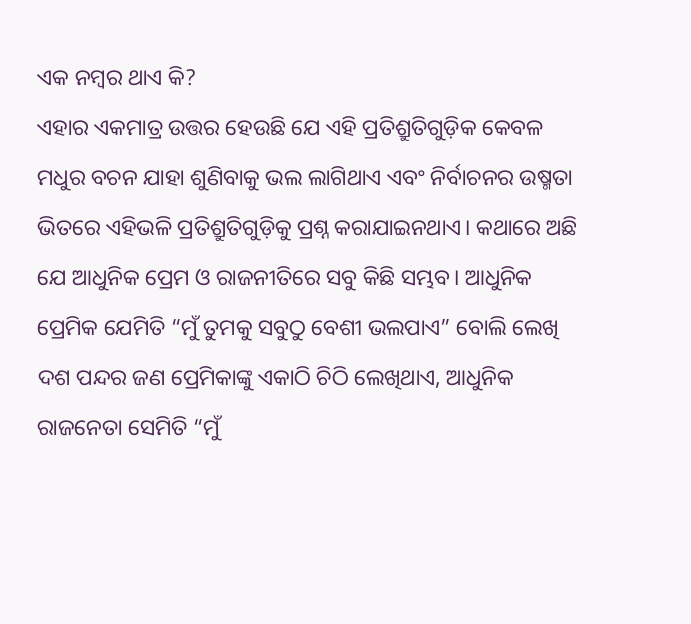ଏକ ନମ୍ବର ଥାଏ କି?
ଏହାର ଏକମାତ୍ର ଉତ୍ତର ହେଉଛି ଯେ ଏହି ପ୍ରତିଶ୍ରୁତିଗୁଡ଼ିକ କେବଳ ମଧୁର ବଚନ ଯାହା ଶୁଣିବାକୁ ଭଲ ଲାଗିଥାଏ ଏବଂ ନିର୍ବାଚନର ଉଷ୍ମତା ଭିତରେ ଏହିଭଳି ପ୍ରତିଶ୍ରୁତିଗୁଡ଼ିକୁ ପ୍ରଶ୍ନ କରାଯାଇନଥାଏ। କଥାରେ ଅଛି ଯେ ଆଧୁନିକ ପ୍ରେମ ଓ ରାଜନୀତିରେ ସବୁ କିଛି ସମ୍ଭବ। ଆଧୁନିକ ପ୍ରେମିକ ଯେମିତି “ମୁଁ ତୁମକୁ ସବୁଠୁ ବେଶୀ ଭଲପାଏ” ବୋଲି ଲେଖି ଦଶ ପନ୍ଦର ଜଣ ପ୍ରେମିକାଙ୍କୁ ଏକାଠି ଚିଠି ଲେଖିଥାଏ, ଆଧୁନିକ ରାଜନେତା ସେମିତି “ମୁଁ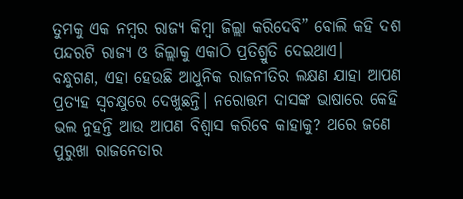ତୁମକୁ ଏକ ନମ୍ବର ରାଜ୍ୟ କିମ୍ବା ଜିଲ୍ଲା କରିଦେବି” ବୋଲି କହି ଦଶ ପନ୍ଦରଟି ରାଜ୍ୟ ଓ ଜିଲ୍ଲାକୁ ଏକାଠି ପ୍ରତିଶ୍ରୁତି ଦେଇଥାଏ।
ବନ୍ଧୁଗଣ, ଏହା ହେଉଛି ଆଧୁନିକ ରାଜନୀତିର ଲକ୍ଷଣ ଯାହା ଆପଣ ପ୍ରତ୍ୟହ ସ୍ୱଚକ୍ଷୁରେ ଦେଖୁଛନ୍ତି। ନରୋତ୍ତମ ଦାସଙ୍କ ଭାଷାରେ କେହି ଭଲ ନୁହନ୍ତି ଆଉ ଆପଣ ବିଶ୍ୱାସ କରିବେ କାହାକୁ? ଥରେ ଜଣେ ପୁରୁଖା ରାଜନେତାର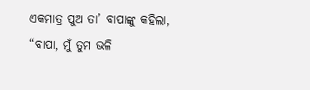ଏକମାତ୍ର ପୁଅ ତା’ ବାପାଙ୍କୁ କହିଲା, “ବାପା, ମୁଁ ତୁମ ଭଳି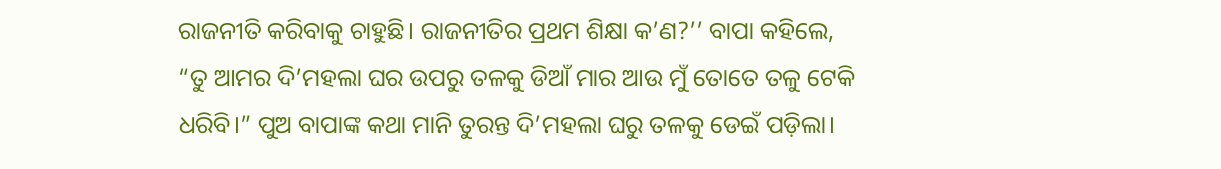ରାଜନୀତି କରିବାକୁ ଚାହୁଛି। ରାଜନୀତିର ପ୍ରଥମ ଶିକ୍ଷା କ’ଣ?’’ ବାପା କହିଲେ, “ତୁ ଆମର ଦି’ମହଲା ଘର ଉପରୁ ତଳକୁ ଡିଆଁ ମାର ଆଉ ମୁଁ ତୋତେ ତଳୁ ଟେକି ଧରିବି।” ପୁଅ ବାପାଙ୍କ କଥା ମାନି ତୁରନ୍ତ ଦି’ମହଲା ଘରୁ ତଳକୁ ଡେଇଁ ପଡ଼ିଲା।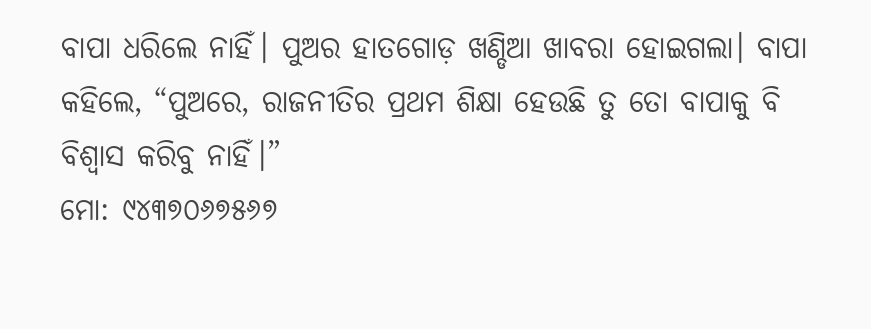ବାପା ଧରିଲେ ନାହିଁ। ପୁଅର ହାତଗୋଡ଼ ଖଣ୍ଡିଆ ଖାବରା ହୋଇଗଲା। ବାପା କହିଲେ, “ପୁଅରେ, ରାଜନୀତିର ପ୍ରଥମ ଶିକ୍ଷା ହେଉଛି ତୁ ତୋ ବାପାକୁ ବି ବିଶ୍ୱାସ କରିବୁ ନାହିଁ।”
ମୋ: ୯୪୩୭୦୬୭୫୬୭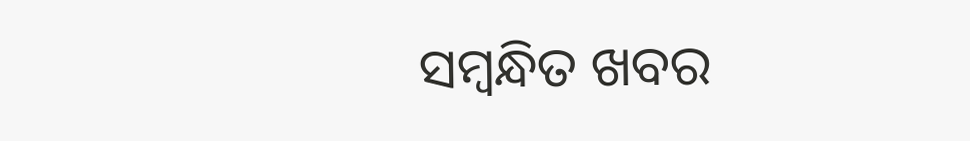ସମ୍ବନ୍ଧିତ ଖବର